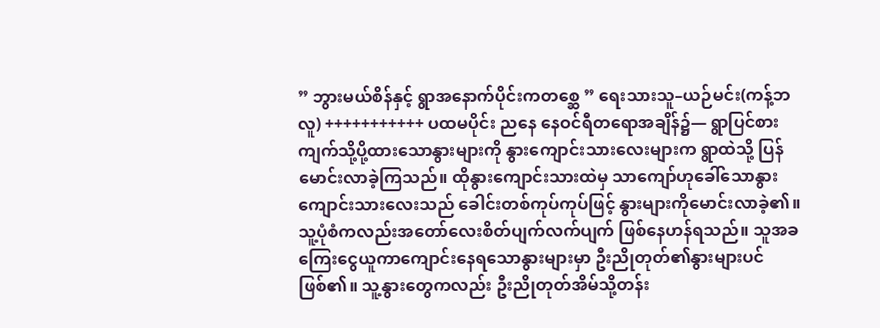” ဘွားမယ်စိန်နှင့် ရွာအနောက်ပိုင်းကတစ္ဆေ ” ရေးသားသူ–ယဉ်မင်း(ကန့်ဘလူ) +++++++++++ ပထမပိုင်း ညနေ နေဝင်ရီတရောအချိန်၌— ရွာပြင်စားကျက်သို့ပို့ထားသောနွားများကို နွားကျောင်းသားလေးများက ရွာထဲသို့ ပြန်မောင်းလာခဲ့ကြသည်။ ထိုနွားကျောင်းသားထဲမှ သာကျော်ဟုခေါ်သောနွားကျောင်းသားလေးသည် ခေါင်းတစ်ကုပ်ကုပ်ဖြင့် နွားများကိုမောင်းလာခဲ့၏။ သူ့ပုံစံကလည်းအတော်လေးစိတ်ပျက်လက်ပျက် ဖြစ်နေဟန်ရသည်။ သူအခကြေးငွေယူကာကျောင်းနေရသောနွားများမှာ ဦးညိုတုတ်၏နွားများပင်ဖြစ်၏။ သူ့နွားတွေကလည်း ဦးညိုတုတ်အိမ်သို့တန်း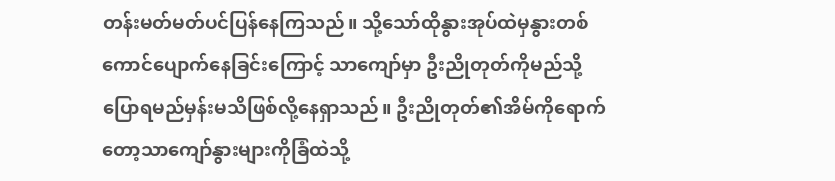တန်းမတ်မတ်ပင်ပြန်နေကြသည်။ သို့သော်ထိုနွားအုပ်ထဲမှနွားတစ်ကောင်ပျောက်နေခြင်းကြောင့် သာကျော်မှာ ဦးညိုတုတ်ကိုမည်သို့ပြောရမည်မှန်းမသိဖြစ်လို့နေရှာသည်။ ဦးညိုတုတ်၏အိမ်ကိုရောက်တော့သာကျော်နွားများကိုခြံထဲသို့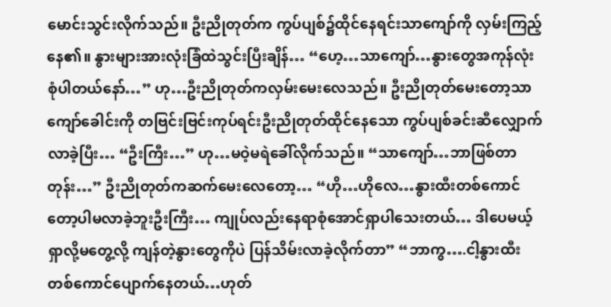မောင်းသွင်းလိုက်သည်။ ဦးညိုတုတ်က ကွပ်ပျစ်၌ထိုင်နေရင်းသာကျော်ကို လှမ်းကြည့်နေ၏။ နွားများအားလုံးခြံထဲသွင်းပြီးချိန်… “ဟေ့…သာကျော်…နွားတွေအကုန်လုံးစုံပါတယ်နော်…” ဟု…ဦးညိုတုတ်ကလှမ်းမေးလေသည်။ ဦးညိုတုတ်မေးတော့သာကျော်ခေါင်းကို တဗြင်းဗြင်းကုပ်ရင်းဦးညိုတုတ်ထိုင်နေသော ကွပ်ပျစ်ခင်းဆီလျှောက်လာခဲ့ပြီး… “ဦးကြီး…” ဟု…မဝဲ့မရဲခေါ်လိုက်သည်။ “သာကျော်…ဘာဖြစ်တာတုန်း…” ဦးညိုတုတ်ကဆက်မေးလေတော့… “ဟို…ဟိုလေ…နွားထီးတစ်ကောင်တော့ပါမလာခဲ့ဘူးဦးကြီး… ကျုပ်လည်းနေရာစုံအောင်ရှာပါသေးတယ်… ဒါပေမယ့်ရှာလို့မတွေ့လို့ ကျန်တဲ့နွားတွေကိုပဲ ပြန်သိမ်းလာခဲ့လိုက်တာ” “ဘာကွ….ငါ့နွားထီးတစ်ကောင်ပျောက်နေတယ်…ဟုတ်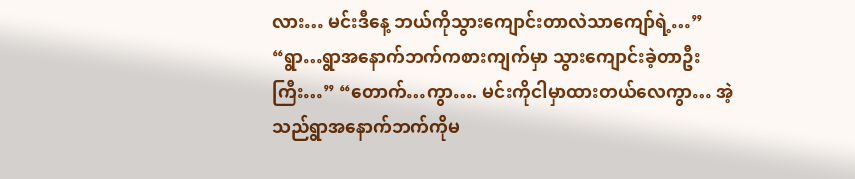လား… မင်းဒီနေ့ ဘယ်ကိုသွားကျောင်းတာလဲသာကျော်ရဲ့…” “ရွာ…ရွာအနောက်ဘက်ကစားကျက်မှာ သွားကျောင်းခဲ့တာဦးကြီး…” “တောက်…ကွာ…. မင်းကိုငါမှာထားတယ်လေကွာ… အဲ့သည်ရွာအနောက်ဘက်ကိုမ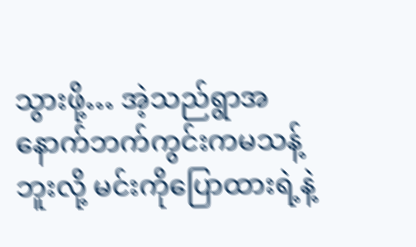သွားဖို့… အဲ့သည်ရွာအနောက်ဘက်ကွင်းကမသန့်ဘူးလို့ မင်းကိုပြောထားရဲ့နဲ့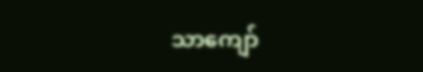သာကျော်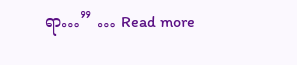ရာ…” … Read more